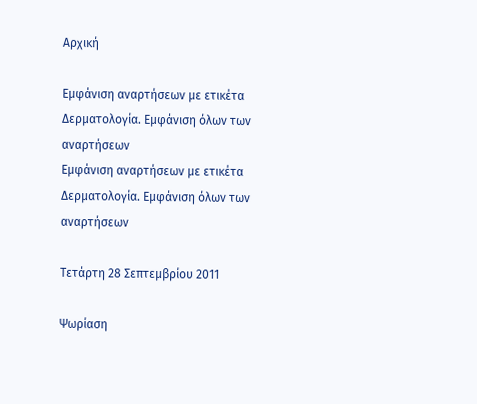Αρχική

Εμφάνιση αναρτήσεων με ετικέτα Δερματολογία. Εμφάνιση όλων των αναρτήσεων
Εμφάνιση αναρτήσεων με ετικέτα Δερματολογία. Εμφάνιση όλων των αναρτήσεων

Τετάρτη 28 Σεπτεμβρίου 2011

Ψωρίαση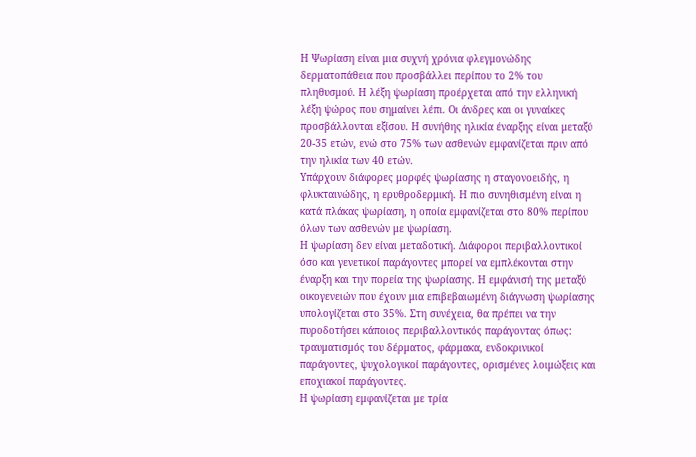Η Ψωρίαση είναι μια συχνή χρόνια φλεγμονώδης δερματοπάθεια που προσβάλλει περίπου το 2% του πληθυσμού. Η λέξη ψωρίαση προέρχεται από την ελληνική λέξη ψώρος που σημαίνει λέπι. Οι άνδρες και οι γυναίκες προσβάλλονται εξίσου. Η συνήθης ηλικία έναρξης είναι μεταξύ 20-35 ετών, ενώ στο 75% των ασθενών εμφανίζεται πριν από την ηλικία των 40 ετών.
Υπάρχουν διάφορες μορφές ψωρίασης η σταγονοειδής, η φλυκταινώδης, η ερυθροδερμική. Η πιο συνηθισμένη είναι η κατά πλάκας ψωρίαση, η οποία εμφανίζεται στο 80% περίπου όλων των ασθενών με ψωρίαση.
Η ψωρίαση δεν είναι μεταδοτική. Διάφοροι περιβαλλοντικοί όσο και γενετικοί παράγοντες μπορεί να εμπλέκονται στην έναρξη και την πορεία της ψωρίασης. Η εμφάνισή της μεταξύ οικογενειών που έχουν μια επιβεβαιωμένη διάγνωση ψωρίασης υπολογίζεται στο 35%. Στη συνέχεια, θα πρέπει να την πυροδοτήσει κάποιος περιβαλλοντικός παράγοντας όπως: τραυματισμός του δέρματος, φάρμακα, ενδοκρινικοί παράγοντες, ψυχολογικοί παράγοντες, ορισμένες λοιμώξεις και εποχιακοί παράγοντες.
Η ψωρίαση εμφανίζεται με τρία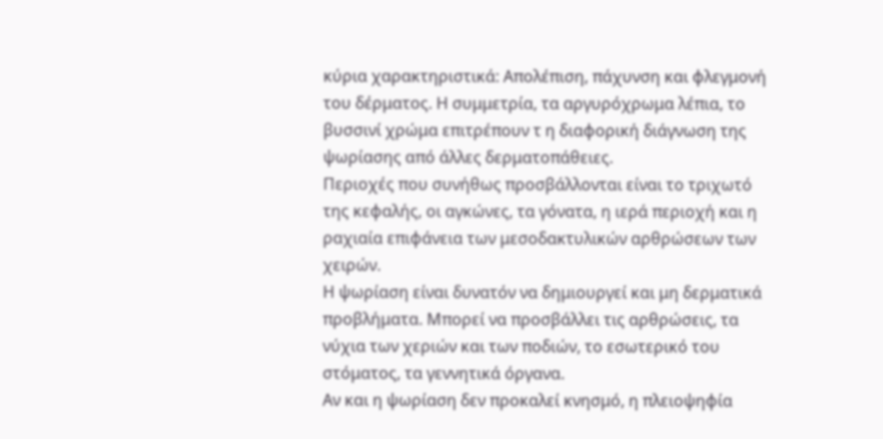κύρια χαρακτηριστικά: Απολέπιση, πάχυνση και φλεγμονή του δέρματος. Η συμμετρία, τα αργυρόχρωμα λέπια, το βυσσινί χρώμα επιτρέπουν τ η διαφορική διάγνωση της ψωρίασης από άλλες δερματοπάθειες.
Περιοχές που συνήθως προσβάλλονται είναι το τριχωτό της κεφαλής, οι αγκώνες, τα γόνατα, η ιερά περιοχή και η ραχιαία επιφάνεια των μεσοδακτυλικών αρθρώσεων των χειρών.
Η ψωρίαση είναι δυνατόν να δημιουργεί και μη δερματικά προβλήματα. Μπορεί να προσβάλλει τις αρθρώσεις, τα νύχια των χεριών και των ποδιών, το εσωτερικό του στόματος, τα γεννητικά όργανα.
Αν και η ψωρίαση δεν προκαλεί κνησμό, η πλειοψηφία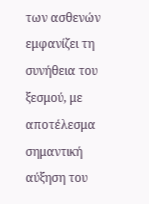των ασθενών εμφανίζει τη συνήθεια του ξεσμού, με αποτέλεσμα σημαντική αύξηση του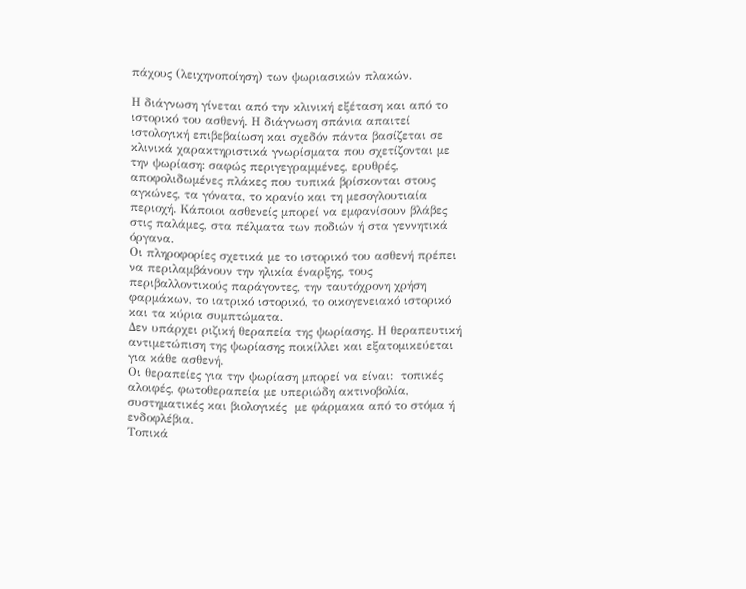πάχους (λειχηνοποίηση) των ψωριασικών πλακών.

Η διάγνωση γίνεται από την κλινική εξέταση και από το ιστορικό του ασθενή. Η διάγνωση σπάνια απαιτεί ιστολογική επιβεβαίωση και σχεδόν πάντα βασίζεται σε κλινικά χαρακτηριστικά γνωρίσματα που σχετίζονται με την ψωρίαση: σαφώς περιγεγραμμένες, ερυθρές, αποφολιδωμένες πλάκες που τυπικά βρίσκονται στους αγκώνες, τα γόνατα, το κρανίο και τη μεσογλουτιαία περιοχή. Κάποιοι ασθενείς μπορεί να εμφανίσουν βλάβες στις παλάμες, στα πέλματα των ποδιών ή στα γεννητικά όργανα.
Οι πληροφορίες σχετικά με το ιστορικό του ασθενή πρέπει να περιλαμβάνουν την ηλικία έναρξης, τους περιβαλλοντικούς παράγοντες, την ταυτόχρονη χρήση φαρμάκων, το ιατρικό ιστορικό, το οικογενειακό ιστορικό και τα κύρια συμπτώματα.
Δεν υπάρχει ριζική θεραπεία της ψωρίασης. Η θεραπευτική αντιμετώπιση της ψωρίασης ποικίλλει και εξατομικεύεται για κάθε ασθενή.
Οι θεραπείες για την ψωρίαση μπορεί να είναι:  τοπικές αλοιφές, φωτοθεραπεία με υπεριώδη ακτινοβολία, συστηματικές και βιολογικές  με φάρμακα από το στόμα ή ενδοφλέβια.
Τοπικά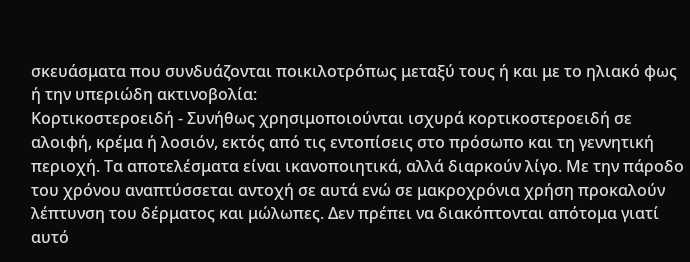σκευάσματα που συνδυάζονται ποικιλοτρόπως μεταξύ τους ή και με το ηλιακό φως ή την υπεριώδη ακτινοβολία:
Κορτικοστεροειδή - Συνήθως χρησιμοποιούνται ισχυρά κορτικοστεροειδή σε αλοιφή, κρέμα ή λοσιόν, εκτός από τις εντοπίσεις στο πρόσωπο και τη γεννητική περιοχή. Τα αποτελέσματα είναι ικανοποιητικά, αλλά διαρκούν λίγο. Με την πάροδο του χρόνου αναπτύσσεται αντοχή σε αυτά ενώ σε μακροχρόνια χρήση προκαλούν λέπτυνση του δέρματος και μώλωπες. Δεν πρέπει να διακόπτονται απότομα γιατί αυτό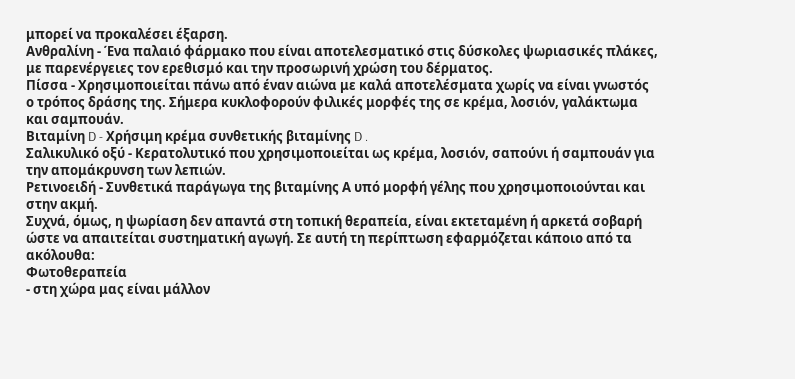μπορεί να προκαλέσει έξαρση.
Ανθραλίνη - Ένα παλαιό φάρμακο που είναι αποτελεσματικό στις δύσκολες ψωριασικές πλάκες, με παρενέργειες τον ερεθισμό και την προσωρινή χρώση του δέρματος.
Πίσσα - Χρησιμοποιείται πάνω από έναν αιώνα με καλά αποτελέσματα χωρίς να είναι γνωστός ο τρόπος δράσης της. Σήμερα κυκλοφορούν φιλικές μορφές της σε κρέμα, λοσιόν, γαλάκτωμα και σαμπουάν.
Βιταμίνη D - Χρήσιμη κρέμα συνθετικής βιταμίνης D .
Σαλικυλικό οξύ - Κερατολυτικό που χρησιμοποιείται ως κρέμα, λοσιόν, σαπούνι ή σαμπουάν για την απομάκρυνση των λεπιών.
Ρετινοειδή - Συνθετικά παράγωγα της βιταμίνης Α υπό μορφή γέλης που χρησιμοποιούνται και στην ακμή.
Συχνά, όμως, η ψωρίαση δεν απαντά στη τοπική θεραπεία, είναι εκτεταμένη ή αρκετά σοβαρή ώστε να απαιτείται συστηματική αγωγή. Σε αυτή τη περίπτωση εφαρμόζεται κάποιο από τα ακόλουθα:
Φωτοθεραπεία
- στη χώρα μας είναι μάλλον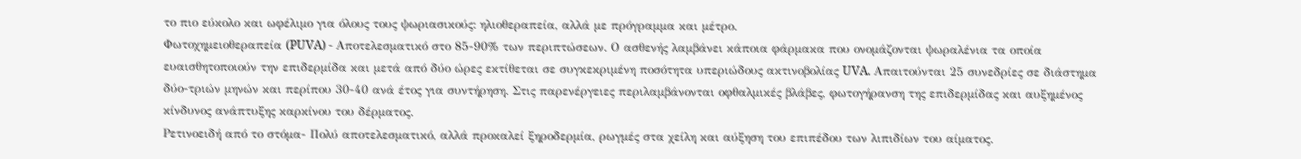το πιο εύκολο και ωφέλιμο για όλους τους ψωριασικούς: ηλιοθεραπεία, αλλά με πρόγραμμα και μέτρο.
Φωτοχημειοθεραπεία (PUVA) - Αποτελεσματικό στο 85-90% των περιπτώσεων. Ο ασθενής λαμβάνει κάποια φάρμακα που ονομάζονται ψωραλένια τα οποία ευαισθητοποιούν την επιδερμίδα και μετά από δύο ώρες εκτίθεται σε συγκεκριμένη ποσότητα υπεριώδους ακτινοβολίας UVA. Απαιτούνται 25 συνεδρίες σε διάστημα δύο-τριών μηνών και περίπου 30-40 ανά έτος για συντήρηση. Στις παρενέργειες περιλαμβάνονται οφθαλμικές βλάβες, φωτογήρανση της επιδερμίδας και αυξημένος κίνδυνος ανάπτυξης καρκίνου του δέρματος.
Ρετινοειδή από το στόμα- Πολύ αποτελεσματικό, αλλά προκαλεί ξηροδερμία, ρωγμές στα χείλη και αύξηση του επιπέδου των λιπιδίων του αίματος.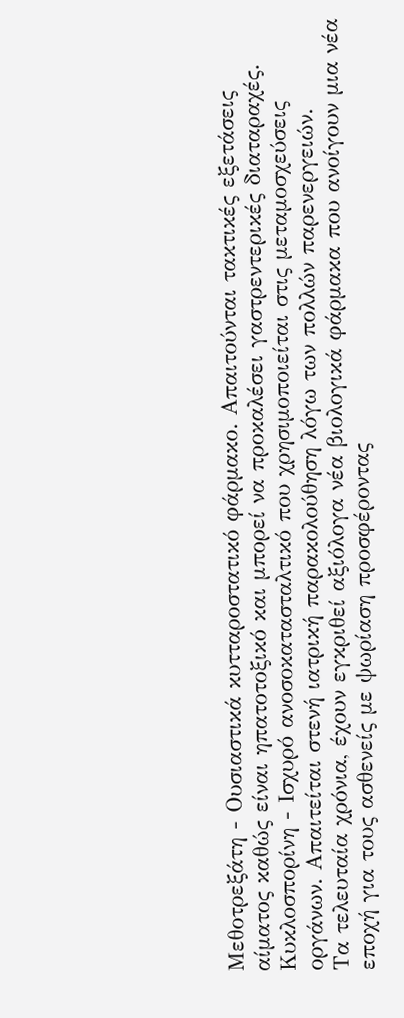Μεθοτρεξάτη - Ουσιαστικά κυτταροστατικό φάρμακο. Απαιτούνται τακτικές εξετάσεις αίματος καθώς είναι ηπατοτοξικό και μπορεί να προκαλέσει γαστρεντερικές διαταραχές.
Κυκλοσπορίνη - Ισχυρό ανοσοκατασταλτικό που χρησιμοποιείται στις μεταμοσχεύσεις οργάνων. Απαιτείται στενή ιατρική παρακολούθηση λόγω των πολλών παρενεργειών.
Τα τελευταία χρόνια, έχουν εγκριθεί αξιόλογα νέα βιολογικά φάρμακα που ανοίγουν μια νέα εποχή για τους ασθενείς με ψωρίαση προσφέροντας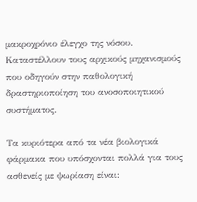μακροχρόνιο έλεγχο της νόσου. Καταστέλλουν τους αρχικούς μηχανισμούς που οδηγούν στην παθολογική δραστηριοποίηση του ανοσοποιητικού συστήματος.

Τα κυριότερα από τα νέα βιολογικά φάρμακα που υπόσχονται πολλά για τους ασθενείς με ψωρίαση είναι: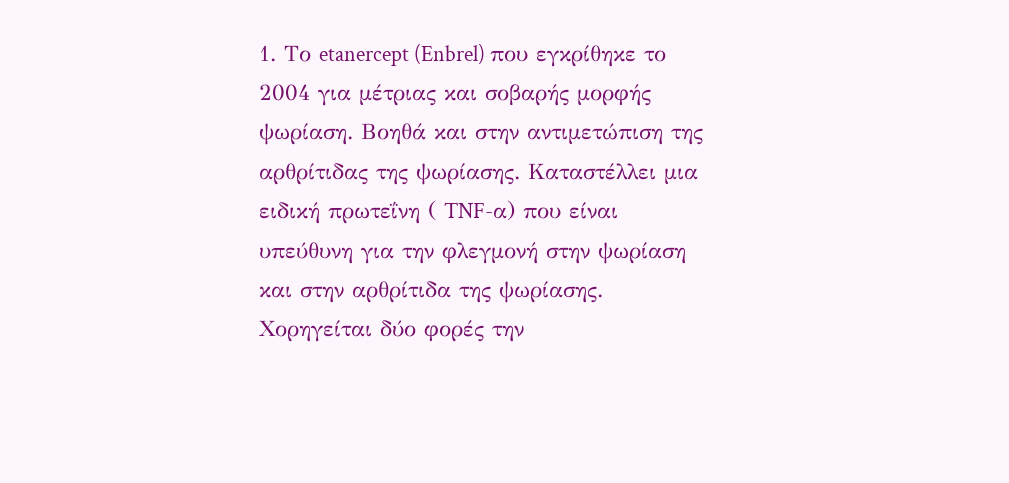1. Το etanercept (Enbrel) που εγκρίθηκε το 2004 για μέτριας και σοβαρής μορφής ψωρίαση. Βοηθά και στην αντιμετώπιση της αρθρίτιδας της ψωρίασης. Καταστέλλει μια ειδική πρωτεΐνη ( TNF-α) που είναι υπεύθυνη για την φλεγμονή στην ψωρίαση και στην αρθρίτιδα της ψωρίασης. Χορηγείται δύο φορές την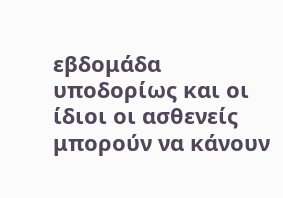εβδομάδα υποδορίως και οι ίδιοι οι ασθενείς μπορούν να κάνουν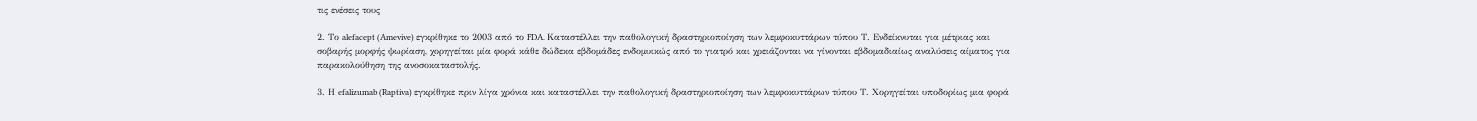τις ενέσεις τους

2. Το alefacept (Amevive) εγκρίθηκε το 2003 από το FDA. Καταστέλλει την παθολογική δραστηριοποίηση των λεμφοκυττάρων τύπου Τ. Ενδείκνυται για μέτριας και σοβαρής μορφής ψωρίαση, χορηγείται μία φορά κάθε δώδεκα εβδομάδες ενδομυικώς από το γιατρό και χρειάζονται να γίνονται εβδομαδιαίως αναλύσεις αίματος για παρακολούθηση της ανοσοκαταστολής.

3. Η efalizumab (Raptiva) εγκρίθηκε πριν λίγα χρόνια και καταστέλλει την παθολογική δραστηριοποίηση των λεμφοκυττάρων τύπου Τ. Χορηγείται υποδορίως μια φορά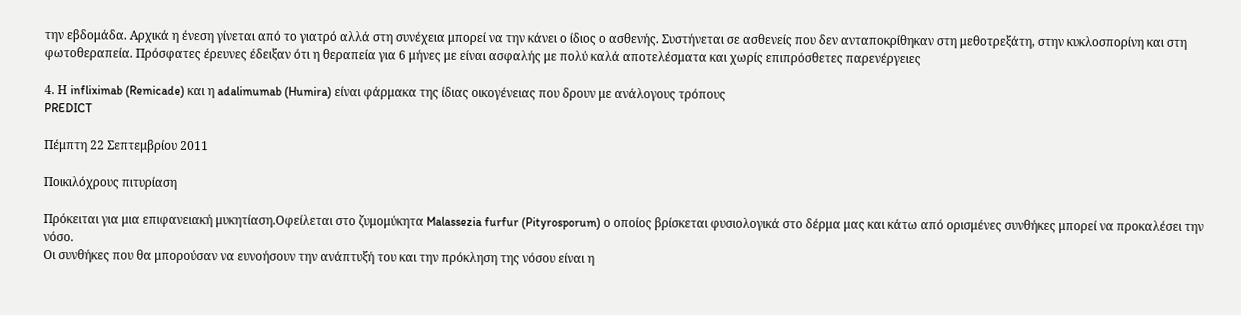την εβδομάδα. Αρχικά η ένεση γίνεται από το γιατρό αλλά στη συνέχεια μπορεί να την κάνει ο ίδιος ο ασθενής. Συστήνεται σε ασθενείς που δεν ανταποκρίθηκαν στη μεθοτρεξάτη, στην κυκλοσπορίνη και στη φωτοθεραπεία. Πρόσφατες έρευνες έδειξαν ότι η θεραπεία για 6 μήνες με είναι ασφαλής με πολύ καλά αποτελέσματα και χωρίς επιπρόσθετες παρενέργειες

4. Η infliximab (Remicade) και η adalimumab (Humira) είναι φάρμακα της ίδιας οικογένειας που δρουν με ανάλογους τρόπους
PREDICT

Πέμπτη 22 Σεπτεμβρίου 2011

Ποικιλόχρους πιτυρίαση

Πρόκειται για μια επιφανειακή μυκητίαση.Οφείλεται στο ζυμομύκητα Malassezia furfur (Pityrosporum) ο οποίος βρίσκεται φυσιολογικά στο δέρμα μας και κάτω από ορισμένες συνθήκες μπορεί να προκαλέσει την νόσο.
Οι συνθήκες που θα μπορούσαν να ευνοήσουν την ανάπτυξή του και την πρόκληση της νόσου είναι η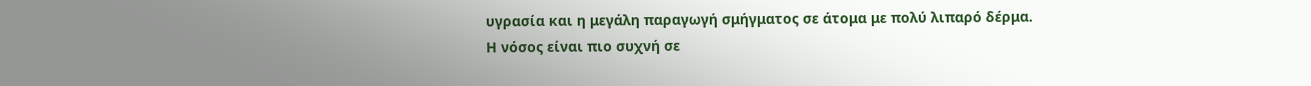υγρασία και η μεγάλη παραγωγή σμήγματος σε άτομα με πολύ λιπαρό δέρμα.
Η νόσος είναι πιο συχνή σε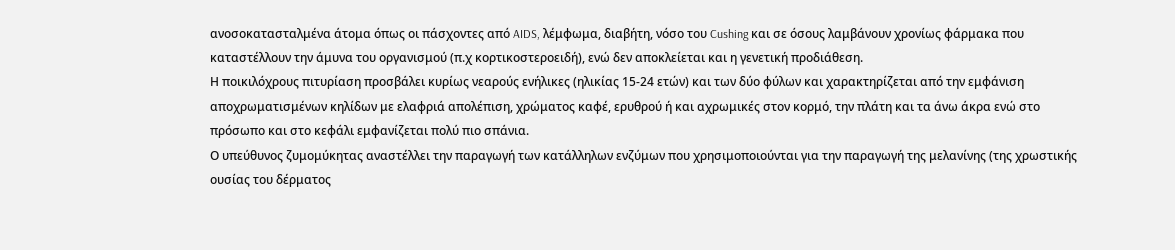ανοσοκατασταλμένα άτομα όπως οι πάσχοντες από AIDS, λέμφωμα, διαβήτη, νόσο του Cushing και σε όσους λαμβάνουν χρονίως φάρμακα που καταστέλλουν την άμυνα του οργανισμού (π.χ κορτικοστεροειδή), ενώ δεν αποκλείεται και η γενετική προδιάθεση.
Η ποικιλόχρους πιτυρίαση προσβάλει κυρίως νεαρούς ενήλικες (ηλικίας 15-24 ετών) και των δύο φύλων και χαρακτηρίζεται από την εμφάνιση αποχρωματισμένων κηλίδων με ελαφριά απολέπιση, χρώματος καφέ, ερυθρού ή και αχρωμικές στον κορμό, την πλάτη και τα άνω άκρα ενώ στο πρόσωπο και στο κεφάλι εμφανίζεται πολύ πιο σπάνια.
Ο υπεύθυνος ζυμομύκητας αναστέλλει την παραγωγή των κατάλληλων ενζύμων που χρησιμοποιούνται για την παραγωγή της μελανίνης (της χρωστικής ουσίας του δέρματος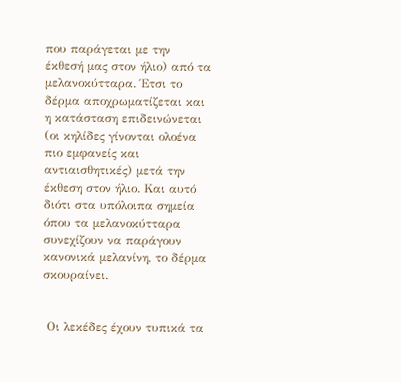που παράγεται με την έκθεσή μας στον ήλιο) από τα μελανοκύτταρα. Έτσι το δέρμα αποχρωματίζεται και η κατάσταση επιδεινώνεται (οι κηλίδες γίνονται ολοένα πιο εμφανείς και αντιαισθητικές) μετά την έκθεση στον ήλιο. Και αυτό διότι στα υπόλοιπα σημεία όπου τα μελανοκύτταρα συνεχίζουν να παράγουν κανονικά μελανίνη, το δέρμα σκουραίνει.


 Οι λεκέδες έχουν τυπικά τα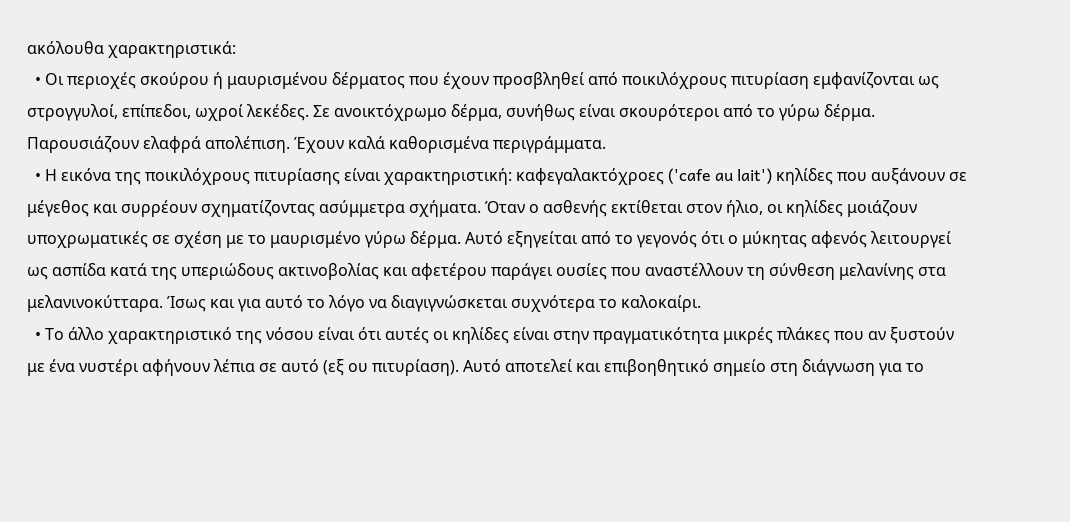ακόλουθα χαρακτηριστικά:
  • Οι περιοχές σκούρου ή μαυρισμένου δέρματος που έχουν προσβληθεί από ποικιλόχρους πιτυρίαση εμφανίζονται ως στρογγυλοί, επίπεδοι, ωχροί λεκέδες. Σε ανοικτόχρωμο δέρμα, συνήθως είναι σκουρότεροι από το γύρω δέρμα. Παρουσιάζουν ελαφρά απολέπιση. Έχουν καλά καθορισμένα περιγράμματα.
  • Η εικόνα της ποικιλόχρους πιτυρίασης είναι χαρακτηριστική: καφεγαλακτόχροες ('cafe au lait') κηλίδες που αυξάνουν σε μέγεθος και συρρέουν σχηματίζοντας ασύμμετρα σχήματα. Όταν ο ασθενής εκτίθεται στον ήλιο, οι κηλίδες μοιάζουν υποχρωματικές σε σχέση με το μαυρισμένο γύρω δέρμα. Αυτό εξηγείται από το γεγονός ότι ο μύκητας αφενός λειτουργεί ως ασπίδα κατά της υπεριώδους ακτινοβολίας και αφετέρου παράγει ουσίες που αναστέλλουν τη σύνθεση μελανίνης στα μελανινοκύτταρα. Ίσως και για αυτό το λόγο να διαγιγνώσκεται συχνότερα το καλοκαίρι.
  • Το άλλο χαρακτηριστικό της νόσου είναι ότι αυτές οι κηλίδες είναι στην πραγματικότητα μικρές πλάκες που αν ξυστούν με ένα νυστέρι αφήνουν λέπια σε αυτό (εξ ου πιτυρίαση). Αυτό αποτελεί και επιβοηθητικό σημείο στη διάγνωση για το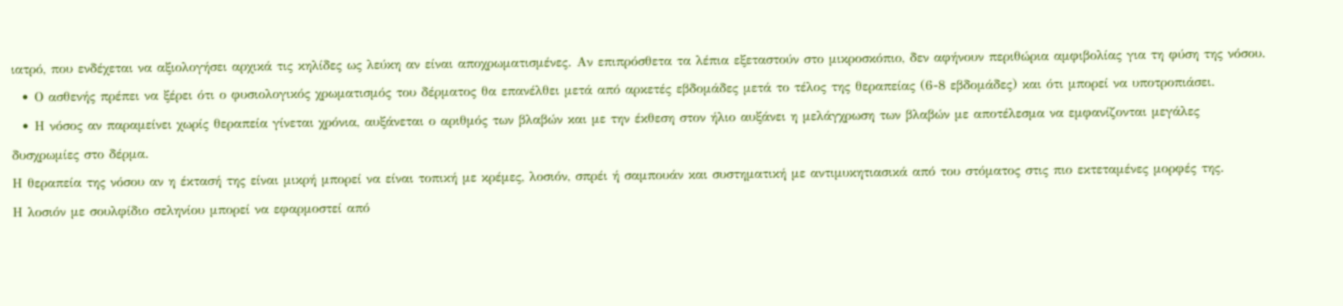ιατρό, που ενδέχεται να αξιολογήσει αρχικά τις κηλίδες ως λεύκη αν είναι αποχρωματισμένες. Αν επιπρόσθετα τα λέπια εξεταστούν στο μικροσκόπιο, δεν αφήνουν περιθώρια αμφιβολίας για τη φύση της νόσου.
  • Ο ασθενής πρέπει να ξέρει ότι ο φυσιολογικός χρωματισμός του δέρματος θα επανέλθει μετά από αρκετές εβδομάδες μετά το τέλος της θεραπείας (6-8 εβδομάδες) και ότι μπορεί να υποτροπιάσει.
  • Η νόσος αν παραμείνει χωρίς θεραπεία γίνεται χρόνια, αυξάνεται ο αριθμός των βλαβών και με την έκθεση στον ήλιο αυξάνει η μελάγχρωση των βλαβών με αποτέλεσμα να εμφανίζονται μεγάλες δυσχρωμίες στο δέρμα.
Η θεραπεία της νόσου αν η έκτασή της είναι μικρή μπορεί να είναι τοπική με κρέμες, λοσιόν, σπρέι ή σαμπουάν και συστηματική με αντιμυκητιασικά από του στόματος στις πιο εκτεταμένες μορφές της.
Η λοσιόν με σουλφίδιο σεληνίου μπορεί να εφαρμοστεί από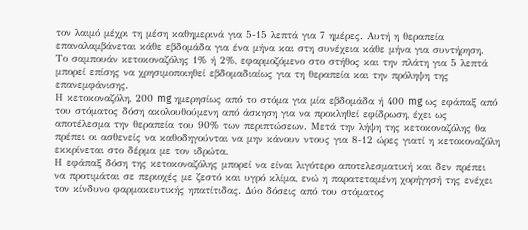τον λαιμό μέχρι τη μέση καθημερινά για 5-15 λεπτά για 7 ημέρες. Αυτή η θεραπεία επαναλαμβάνεται κάθε εβδομάδα για ένα μήνα και στη συνέχεια κάθε μήνα για συντήρηση.
Το σαμπουάν κετοκοναζόλης 1% ή 2%, εφαρμοζόμενο στο στήθος και την πλάτη για 5 λεπτά μπορεί επίσης να χρησιμοποιηθεί εβδομαδιαίως για τη θεραπεία και την πρόληψη της επανεμφάνισης.
Η κετοκοναζόλη, 200 mg ημερησίως από το στόμα για μία εβδομάδα ή 400 mg ως εφάπαξ από του στόματος δόση ακολουθούμενη από άσκηση για να προκληθεί εφίδρωση, έχει ως αποτέλεσμα την θεραπεία του 90% των περιπτώσεων. Μετά την λήψη της κετοκοναζόλης θα πρέπει οι ασθενείς να καθοδηγούνται να μην κάνουν ντους για 8-12 ώρες γιατί η κετοκοναζόλη εκκρίνεται στο δέρμα με τον ιδρώτα.
Η εφάπαξ δόση της κετοκοναζόλης μπορεί να είναι λιγότερο αποτελεσματική και δεν πρέπει να προτιμάται σε περιοχές με ζεστό και υγρό κλίμα, ενώ η παρατεταμένη χορήγησή της ενέχει τον κίνδυνο φαρμακευτικής ηπατίτιδας. Δύο δόσεις από του στόματος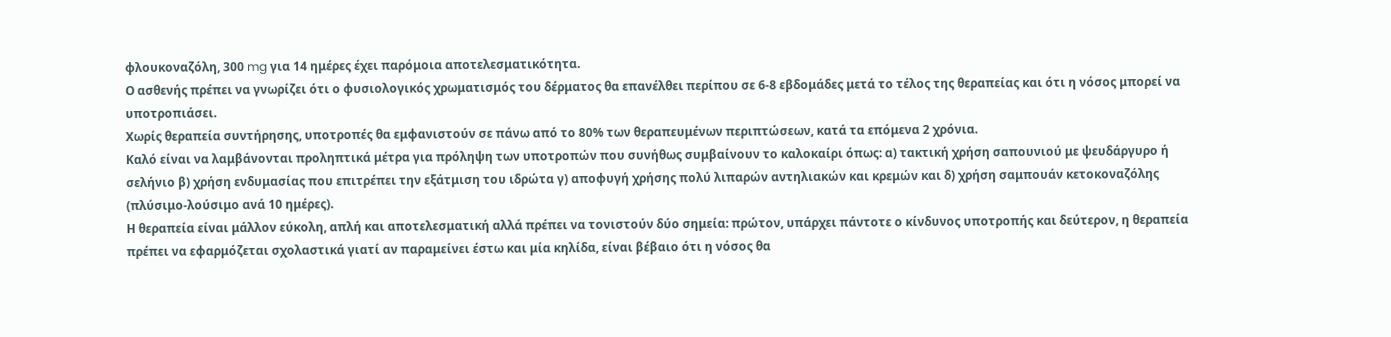φλουκοναζόλη, 300 mg για 14 ημέρες έχει παρόμοια αποτελεσματικότητα.
Ο ασθενής πρέπει να γνωρίζει ότι ο φυσιολογικός χρωματισμός του δέρματος θα επανέλθει περίπου σε 6-8 εβδομάδες μετά το τέλος της θεραπείας και ότι η νόσος μπορεί να υποτροπιάσει.
Χωρίς θεραπεία συντήρησης, υποτροπές θα εμφανιστούν σε πάνω από το 80% των θεραπευμένων περιπτώσεων, κατά τα επόμενα 2 χρόνια.
Καλό είναι να λαμβάνονται προληπτικά μέτρα για πρόληψη των υποτροπών που συνήθως συμβαίνουν το καλοκαίρι όπως: α) τακτική χρήση σαπουνιού με ψευδάργυρο ή σελήνιο β) χρήση ενδυμασίας που επιτρέπει την εξάτμιση του ιδρώτα γ) αποφυγή χρήσης πολύ λιπαρών αντηλιακών και κρεμών και δ) χρήση σαμπουάν κετοκοναζόλης (πλύσιμο-λούσιμο ανά 10 ημέρες).
Η θεραπεία είναι μάλλον εύκολη, απλή και αποτελεσματική αλλά πρέπει να τονιστούν δύο σημεία: πρώτον, υπάρχει πάντοτε ο κίνδυνος υποτροπής και δεύτερον, η θεραπεία πρέπει να εφαρμόζεται σχολαστικά γιατί αν παραμείνει έστω και μία κηλίδα, είναι βέβαιο ότι η νόσος θα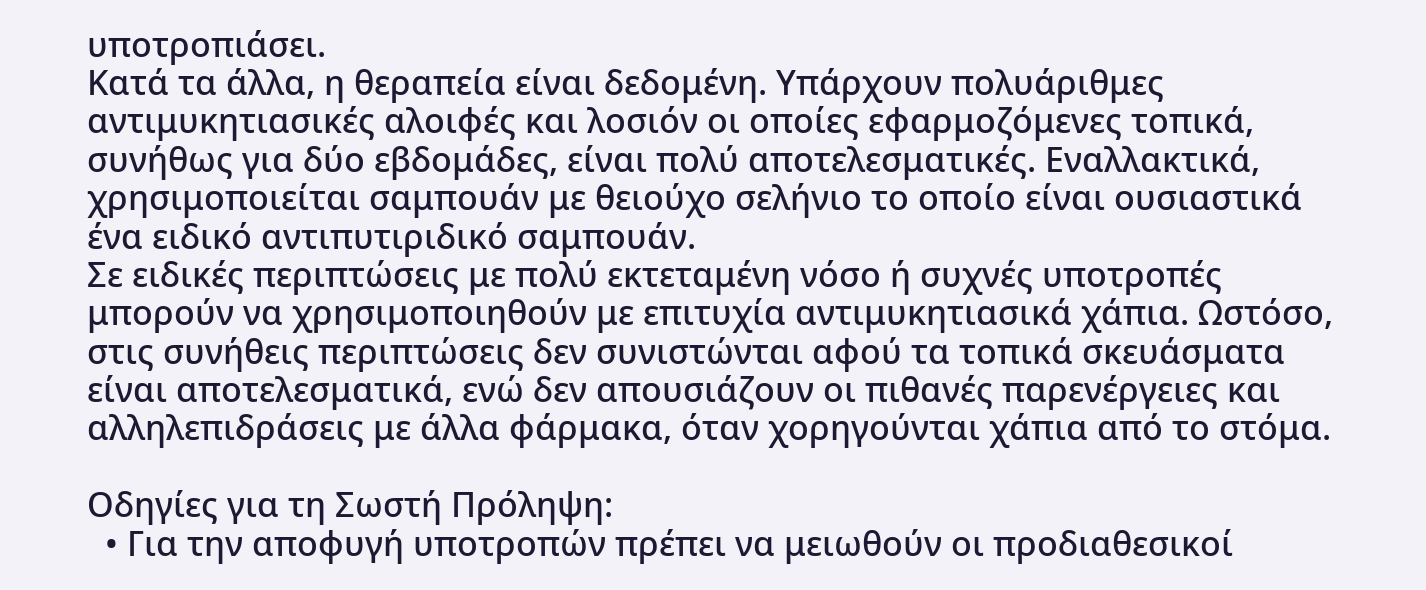υποτροπιάσει.
Κατά τα άλλα, η θεραπεία είναι δεδομένη. Υπάρχουν πολυάριθμες αντιμυκητιασικές αλοιφές και λοσιόν οι οποίες εφαρμοζόμενες τοπικά, συνήθως για δύο εβδομάδες, είναι πολύ αποτελεσματικές. Εναλλακτικά, χρησιμοποιείται σαμπουάν με θειούχο σελήνιο το οποίο είναι ουσιαστικά ένα ειδικό αντιπυτιριδικό σαμπουάν.
Σε ειδικές περιπτώσεις με πολύ εκτεταμένη νόσο ή συχνές υποτροπές μπορούν να χρησιμοποιηθούν με επιτυχία αντιμυκητιασικά χάπια. Ωστόσο, στις συνήθεις περιπτώσεις δεν συνιστώνται αφού τα τοπικά σκευάσματα είναι αποτελεσματικά, ενώ δεν απουσιάζουν οι πιθανές παρενέργειες και αλληλεπιδράσεις με άλλα φάρμακα, όταν χορηγούνται χάπια από το στόμα.

Οδηγίες για τη Σωστή Πρόληψη:
  • Για την αποφυγή υποτροπών πρέπει να μειωθούν οι προδιαθεσικοί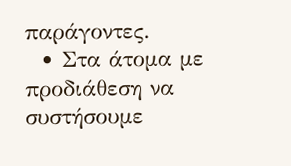παράγοντες.
  • Στα άτομα με προδιάθεση να συστήσουμε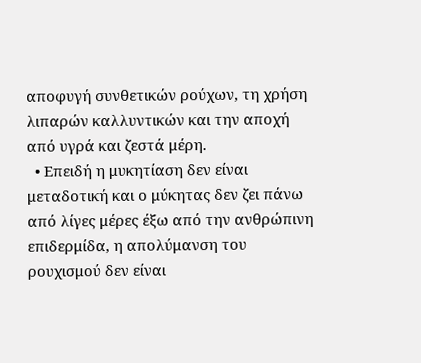αποφυγή συνθετικών ρούχων, τη χρήση λιπαρών καλλυντικών και την αποχή από υγρά και ζεστά μέρη.
  • Επειδή η μυκητίαση δεν είναι μεταδοτική και ο μύκητας δεν ζει πάνω από λίγες μέρες έξω από την ανθρώπινη επιδερμίδα, η απολύμανση του ρουχισμού δεν είναι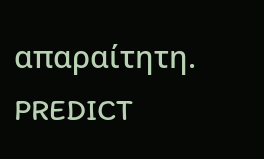απαραίτητη.
PREDICT